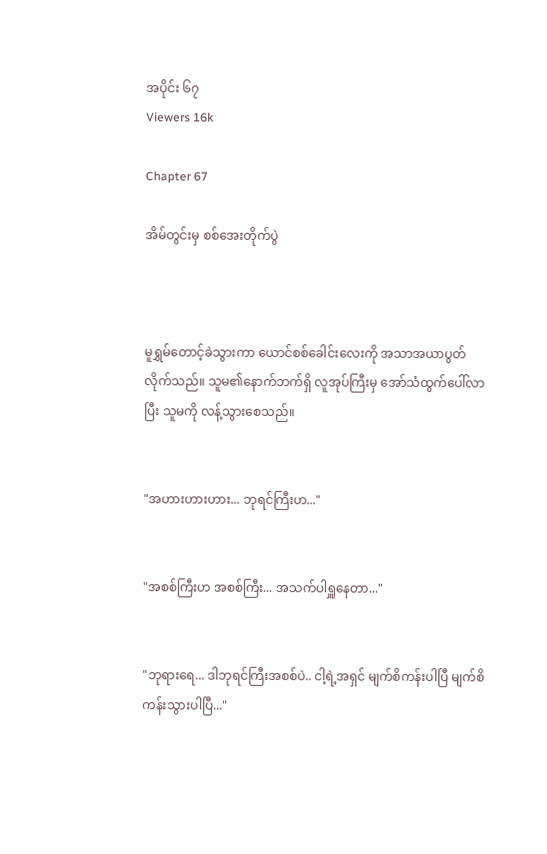အပိုင်း ၆၇
Viewers 16k

Chapter 67

အိမ်တွင်းမှ စစ်အေးတိုက်ပွဲ



မူရွှမ်တောင့်ခဲသွားကာ ယောင်စစ်ခေါင်းလေးကို အသာအယာပွတ်လိုက်သည်။ သူမ၏နောက်ဘက်ရှိ လူအုပ်ကြီးမှ အော်သံထွက်ပေါ်လာပြီး သူမကို လန့်သွားစေသည်။


"အဟားဟားဟား... ဘုရင်ကြီးဟ..."


"အစစ်ကြီးဟ အစစ်ကြီး... အသက်ပါရှူနေတာ..."


"ဘုရားရေ... ဒါဘုရင်ကြီးအစစ်ပဲ.. ငါ့ရဲ့အရှင် မျက်စိကန်းပါပြီ မျက်စိကန်းသွားပါပြီ..."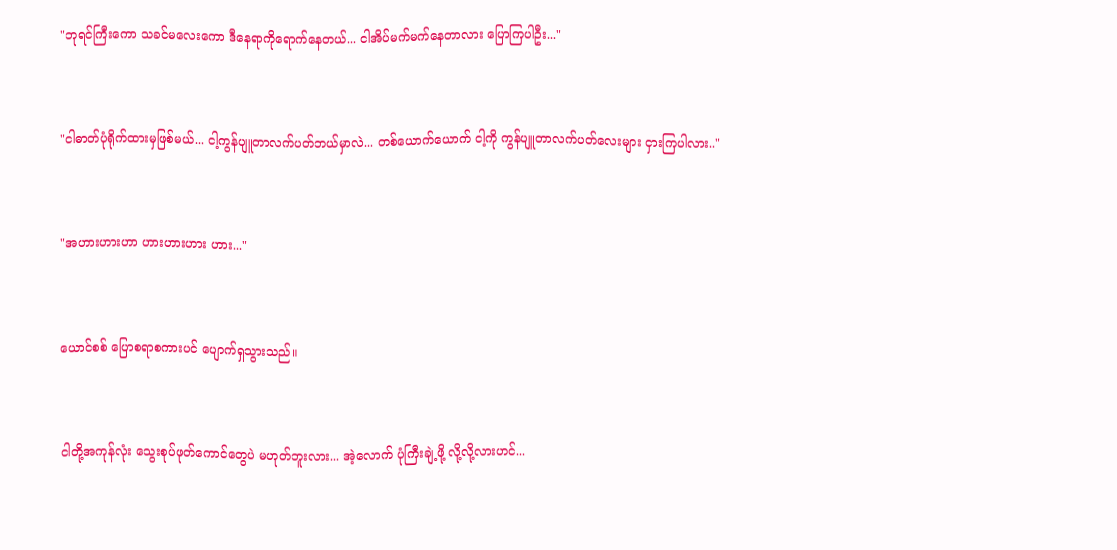"ဘုရင်ကြီးကော သခင်မလေးကော ဒီနေရာကိုရောက်နေတယ်... ငါအိပ်မက်မက်နေတာလား ပြောကြပါဦး..."


"ငါဓာတ်ပုံရိုက်ထားမှဖြစ်မယ်... ငါ့ကွန်ပျူတာလက်ပတ်ဘယ်မှာလဲ... တစ်ယောက်ယောက် ငါ့ကို ကွန်ပျူတာလက်ပတ်လေးများ ငှားကြပါလား.."


"အဟားဟားဟာ ဟားဟားဟား ဟား..."


ယောင်စစ် ပြောစရာစကားပင် ပျောက်ရှသွားသည်။


ငါတို့အကုန်လုံး သွေးစုပ်ဖုတ်ကောင်တွေပဲ မဟုတ်ဘူးလား... အဲ့လောက် ပုံကြီးချဲ့ဖို့ လို့လို့လားဟင်...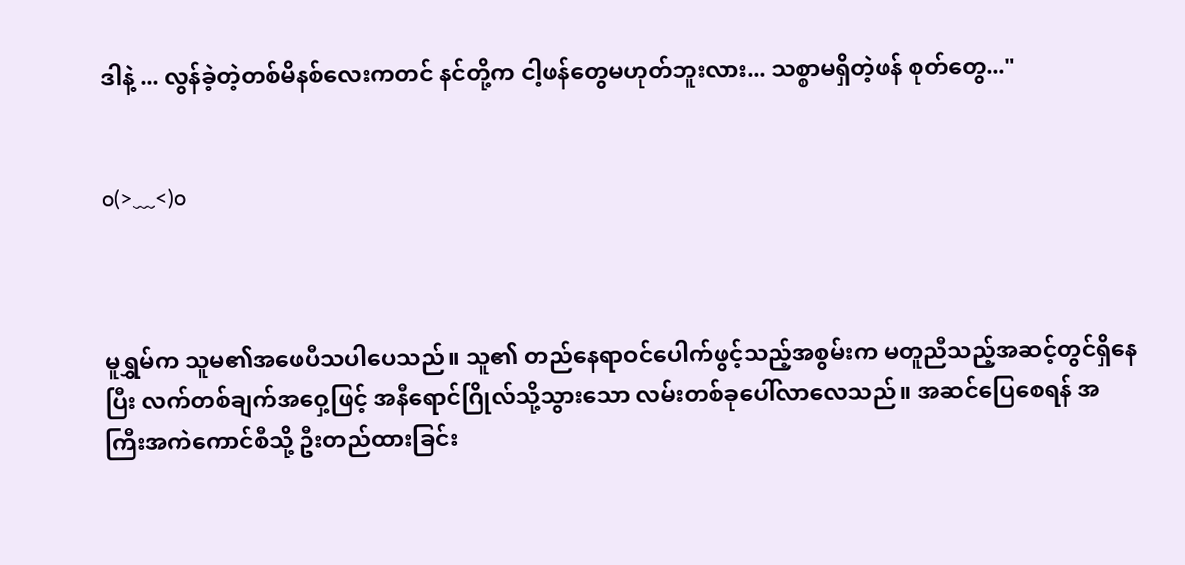ဒါနဲ့ ... လွန်ခဲ့တဲ့တစ်မိနစ်လေးကတင် နင်တို့က ငါ့ဖန်တွေမဟုတ်ဘူးလား... သစ္စာမရှိတဲ့ဖန် စုတ်တွေ..."


o(>﹏<)o



မူရွှမ်က သူမ၏အဖေပီသပါပေသည်။ သူ၏ တည်နေရာဝင်ပေါက်ဖွင့်သည့်အစွမ်းက မတူညီသည့်အဆင့်တွင်ရှိနေပြီး လက်တစ်ချက်အဝှေ့ဖြင့် အနီရောင်ဂြိုလ်သို့သွားသော လမ်းတစ်ခုပေါ်လာလေသည်။ အဆင်ပြေစေရန် အကြီးအကဲကောင်စီသို့ ဦးတည်ထားခြင်း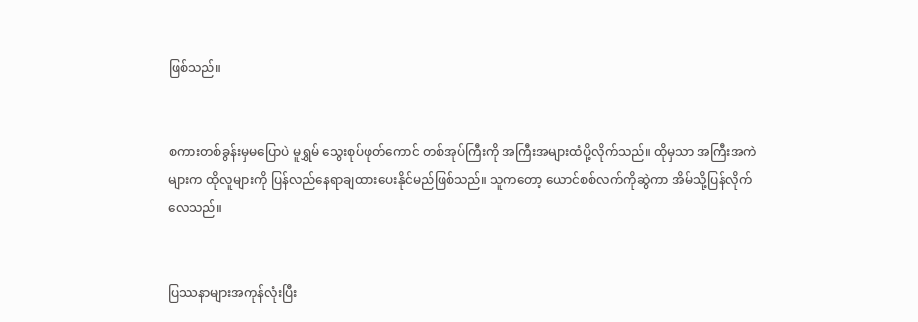ဖြစ်သည်။


စကားတစ်ခွန်းမှမပြောပဲ မူရွှမ် သွေးစုပ်ဖုတ်ကောင် တစ်အုပ်ကြီးကို အကြီးအများထံပို့လိုက်သည်။ ထိုမှသာ အကြီးအကဲများက ထိုလူများကို ပြန်လည်နေရာချထားပေးနိုင်မည်ဖြစ်သည်။ သူကတော့ ယောင်စစ်လက်ကိုဆွဲကာ အိမ်သို့ပြန်လိုက်လေသည်။


ပြဿနာများအကုန်လုံးပြီး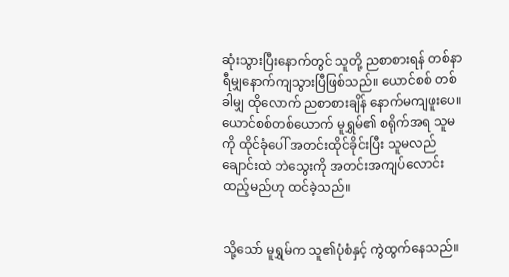ဆုံးသွားပြီးနောက်တွင် သူတို့ ညစာစားရန် တစ်နာရီမျှနောက်ကျသွားပြီဖြစ်သည်။ ယောင်စစ် တစ်ခါမျှ ထိုလောက် ညစာစားချိန် နောက်မကျဖူးပေ။  ယောင်စစ်တစ်ယောက် မူရွှမ်၏ စရိုက်အရ သူမကို ထိုင်ခုံပေါ် အတင်းထိုင်ခိုင်းပြီး သူမလည်ချောင်းထဲ ဘဲသွေးကို အတင်းအကျပ်လောင်းထည့်မည်ဟု ထင်ခဲ့သည်။


သို့သော် မူရွှမ်က သူ၏ပုံစံနှင့် ကွဲထွက်နေသည်။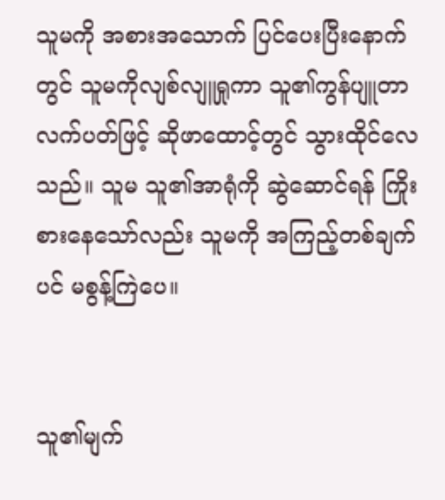သူမကို အစားအသောက် ပြင်ပေးပြီးနောက်တွင် သူမကိုလျစ်လျူရှုကာ သူ၏ကွန်ပျူတာလက်ပတ်ဖြင့် ဆိုဖာထောင့်တွင် သွားထိုင်လေသည်။ သူမ သူ၏အာရုံကို ဆွဲဆောင်ရန် ကြိုးစားနေသော်လည်း သူမကို အကြည့်တစ်ချက်ပင် မစွန့်ကြဲပေ။


သူ၏မျက်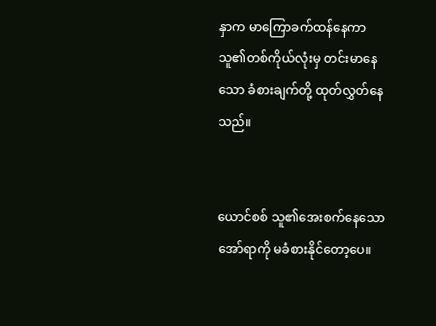နှာက မာကြောခက်ထန်နေကာ သူ၏တစ်ကိုယ်လုံးမှ တင်းမာနေသော ခံစားချက်တို့ ထုတ်လွှတ်နေသည်။


ယောင်စစ် သူ၏အေးစက်နေသော အော်ရာကို မခံစားနိုင်တော့ပေ။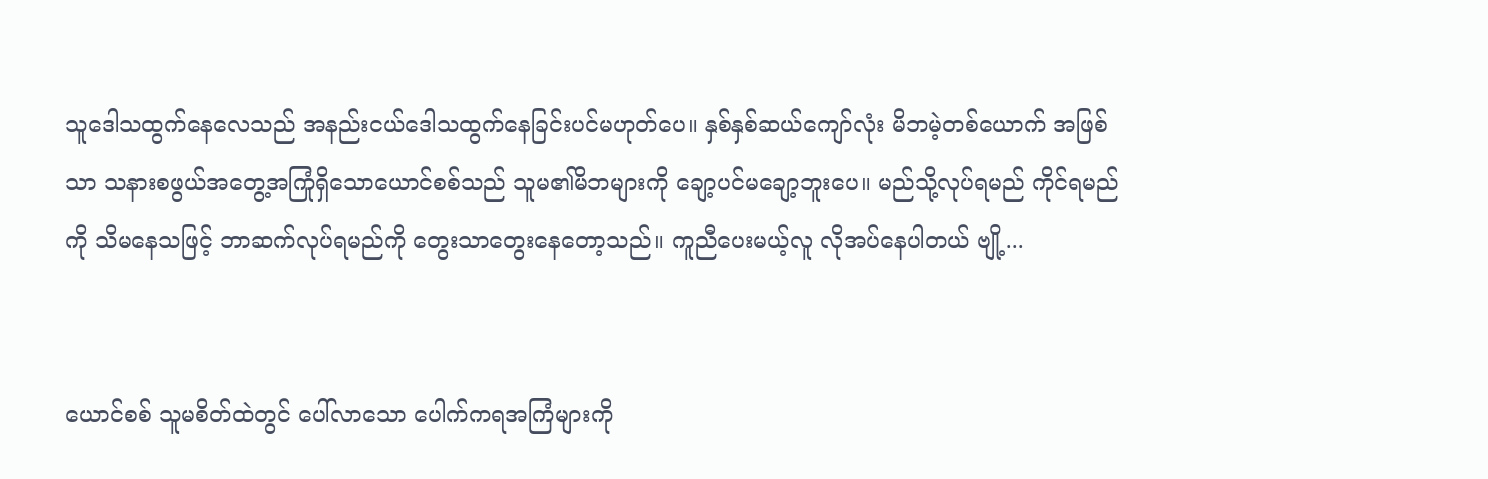သူဒေါသထွက်နေလေသည် အနည်းငယ်ဒေါသထွက်နေခြင်းပင်မဟုတ်ပေ။ နှစ်နှစ်ဆယ်ကျော်လုံး မိဘမဲ့တစ်ယောက် အဖြစ်သာ သနားစဖွယ်အတွေ့အကြုံရှိသောယောင်စစ်သည် သူမ၏မိဘများကို ချော့ပင်မချော့ဘူးပေ။ မည်သို့လုပ်ရမည် ကိုင်ရမည်ကို သိမနေသဖြင့် ဘာဆက်လုပ်ရမည်ကို တွေးသာတွေးနေတော့သည်။ ကူညီပေးမယ့်လူ လိုအပ်နေပါတယ် ဗျို့...


ယောင်စစ် သူမစိတ်ထဲတွင် ပေါ်လာသော ပေါက်ကရအကြံများကို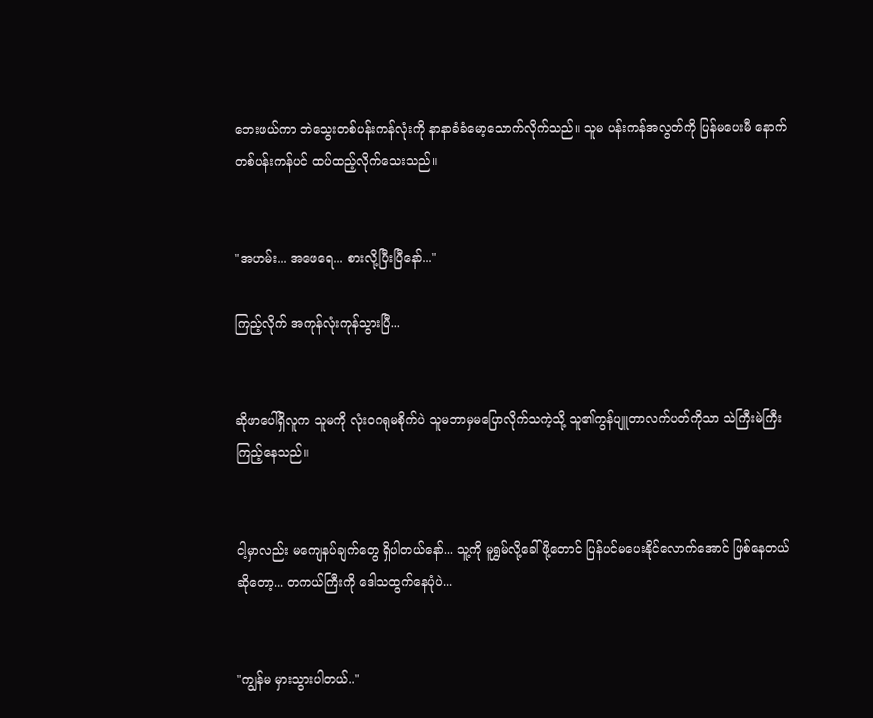ဘေးဖယ်ကာ ဘဲသွေးတစ်ပန်းကန်လုံးကို နာနာခံခံမော့သောက်လိုက်သည်။ သူမ ပန်းကန်အလွတ်ကို ပြန်မပေးမီ နောက်တစ်ပန်းကန်ပင် ထပ်ထည့်လိုက်သေးသည်။


"အဟမ်း... အဖေရေ... စားလို့ပြီးပြီနော်..."

ကြည့်လိုက် အကုန်လုံးကုန်သွားပြီ...


ဆိုဖာပေါ်ရှိလူက သူမကို လုံးဝဂရုမစိုက်ပဲ သူမဘာမှမပြောလိုက်သကဲ့သို့ သူ၏ကွန်ပျူတာလက်ပတ်ကိုသာ သဲကြီးမဲကြီးကြည့်နေသည်။


ငါ့မှာလည်း မကျေနပ်ချက်တွေ ရှိပါတယ်နော်... သူ့ကို မူရွှမ်လို့ခေါ်ဖို့တောင် ပြန်ပင်မပေးနိုင်လောက်အောင် ဖြစ်နေတယ်ဆိုတော့... တကယ်ကြီးကို ဒေါသထွက်နေပုံပဲ...


"ကျွန်မ မှားသွားပါတယ်.."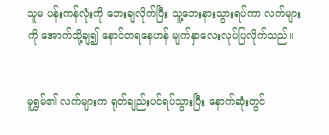သူမ ပန်းကန်လုံးကို ဘေးချလိုက်ပြီး သူ့ဘေးနားသွားရပ်ကာ လက်များကို အောက်သို့ချ၍ နောင်တရနေဟန် မျက်နှာလေးလုပ်ပြလိုက်သည်။


မူရွှမ်၏ လက်များက ရုတ်ချည်းပင်ရပ်သွားပြီး နောက်ဆုံးတွင်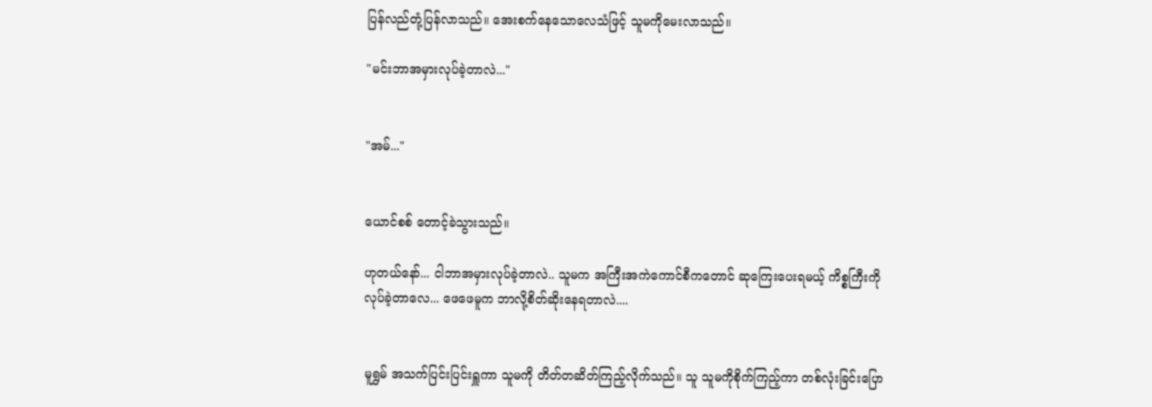ပြန်လည်တုံ့ပြန်လာသည်။ အေးစက်နေသောလေသံဖြင့် သူမကိုမေးလာသည်။

"မင်းဘာအမှားလုပ်ခဲ့တာလဲ..."


"အမ်..."


ယောင်စစ် တောင့်ခဲသွားသည်။

ဟုတယ်နော်... ငါဘာအမှားလုပ်ခဲ့တာလဲ.. သူမက အကြီးအကဲကောင်စီကတောင် ဆုကြေးပေးရမယ့် ကိစ္စကြီးကို လုပ်ခဲ့တာလေ... ဖေဖေမူက ဘာလို့စိတ်ဆိုးနေရတာလဲ....


မူရွှမ် အသက်ပြင်းပြင်းရှူကာ သူမကို တိတ်တဆိတ်ကြည့်လိုက်သည်။ သူ သူမကိုစိုက်ကြည့်ကာ တစ်လုံးခြင်းပြော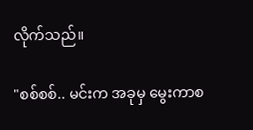လိုက်သည်။

"စစ်စစ်.. မင်းက အခုမှ မွေးကာစ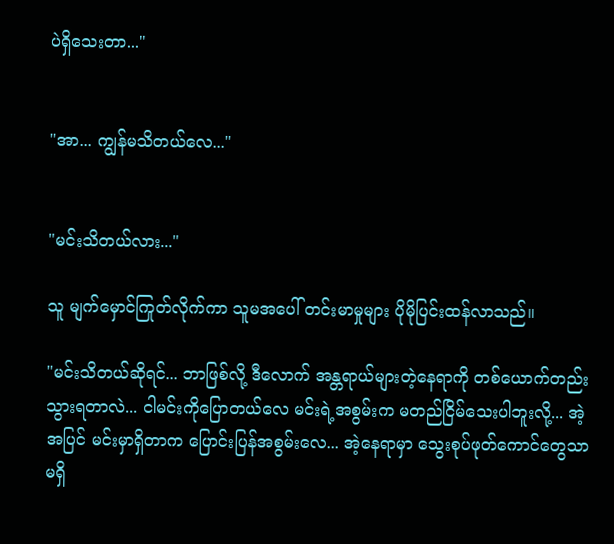ပဲရှိသေးတာ..."


"အာ... ကျွန်မသိတယ်လေ..."


"မင်းသိတယ်လား..."

သူ မျက်မှောင်ကြုတ်လိုက်ကာ သူမအပေါ် တင်းမာမှုများ ပိုမိုပြင်းထန်လာသည်။

"မင်းသိတယ်ဆိုရင်... ဘာဖြစ်လို့ ဒီလောက် အန္တရာယ်များတဲ့နေရာကို တစ်ယောက်တည်းသွားရတာလဲ... ငါမင်းကိုပြောတယ်လေ မင်းရဲ့အစွမ်းက မတည်ငြိမ်သေးပါဘူးလို့... အဲ့အပြင် မင်းမှာရှိတာက ပြောင်းပြန်အစွမ်းလေ... အဲ့နေရာမှာ သွေးစုပ်ဖုတ်ကောင်တွေသာမရှိ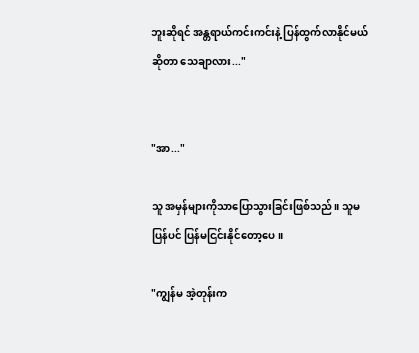ဘူးဆိုရင် အန္တရာယ်ကင်းကင်းနဲ့ ပြန်ထွက်လာနိုင်မယ်ဆိုတာ သေချာလား..."


"အာ..."

သူ အမှန်များကိုသာပြောသွားခြင်းဖြစ်သည်။ သူမပြန်ပင် ပြန်မငြင်းနိုင်တော့ပေ။

"ကျွန်မ အဲ့တုန်းက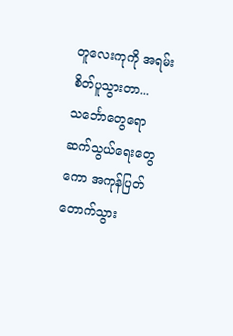တူလေးကုကို အရမ်းစိတ်ပူသွားတာ... သင်္ဘောတွေရော ဆက်သွယ်ရေးတွေကော အကုန်ပြတ်တောက်သွား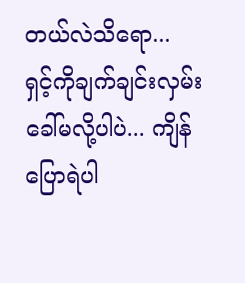တယ်လဲသိရော... ရှင့်ကိုချက်ချင်းလှမ်းခေါ်မလို့ပါပဲ... ကျိန်ပြောရဲပါ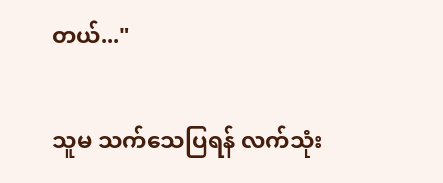တယ်..."

သူမ သက်သေပြရန် လက်သုံး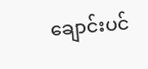ချောင်းပင်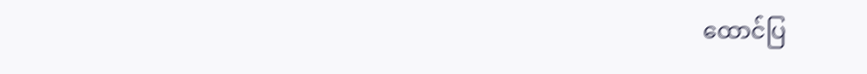ထောင်ပြ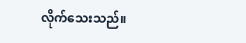လိုက်သေးသည်။